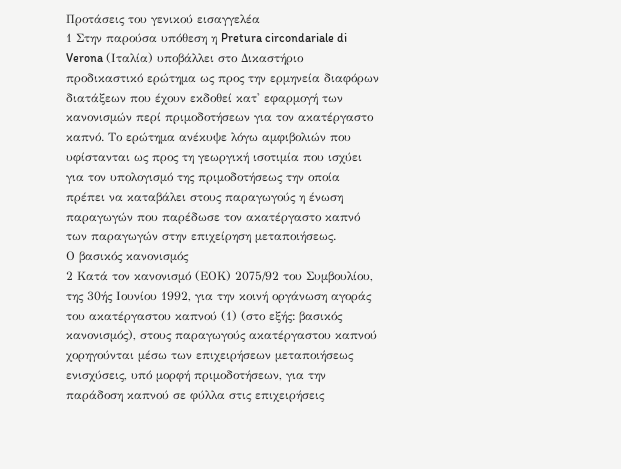Προτάσεις του γενικού εισαγγελέα
1 Στην παρούσα υπόθεση η Pretura circondariale di Verona (Ιταλία) υποβάλλει στο Δικαστήριο προδικαστικό ερώτημα ως προς την ερμηνεία διαφόρων διατάξεων που έχουν εκδοθεί κατ' εφαρμογή των κανονισμών περί πριμοδοτήσεων για τον ακατέργαστο καπνό. Το ερώτημα ανέκυψε λόγω αμφιβολιών που υφίστανται ως προς τη γεωργική ισοτιμία που ισχύει για τον υπολογισμό της πριμοδοτήσεως την οποία πρέπει να καταβάλει στους παραγωγούς η ένωση παραγωγών που παρέδωσε τον ακατέργαστο καπνό των παραγωγών στην επιχείρηση μεταποιήσεως.
Ο βασικός κανονισμός
2 Κατά τον κανονισμό (ΕΟΚ) 2075/92 του Συμβουλίου, της 30ής Ιουνίου 1992, για την κοινή οργάνωση αγοράς του ακατέργαστου καπνού (1) (στο εξής: βασικός κανονισμός), στους παραγωγούς ακατέργαστου καπνού χορηγούνται μέσω των επιχειρήσεων μεταποιήσεως ενισχύσεις, υπό μορφή πριμοδοτήσεων, για την παράδοση καπνού σε φύλλα στις επιχειρήσεις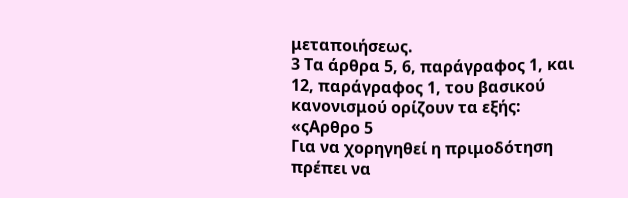μεταποιήσεως.
3 Τα άρθρα 5, 6, παράγραφος 1, και 12, παράγραφος 1, του βασικού κανονισμού ορίζουν τα εξής:
«ςΑρθρο 5
Για να χορηγηθεί η πριμοδότηση πρέπει να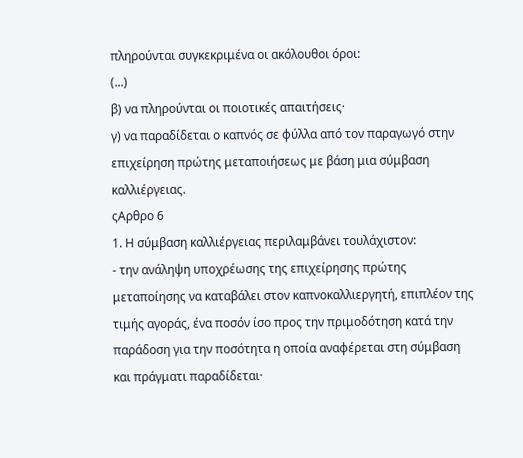πληρούνται συγκεκριμένα οι ακόλουθοι όροι:
(...)
β) να πληρούνται οι ποιοτικές απαιτήσεις·
γ) να παραδίδεται ο καπνός σε φύλλα από τον παραγωγό στην επιχείρηση πρώτης μεταποιήσεως με βάση μια σύμβαση καλλιέργειας.
ςΑρθρο 6
1. Η σύμβαση καλλιέργειας περιλαμβάνει τουλάχιστον:
- την ανάληψη υποχρέωσης της επιχείρησης πρώτης μεταποίησης να καταβάλει στον καπνοκαλλιεργητή, επιπλέον της τιμής αγοράς, ένα ποσόν ίσο προς την πριμοδότηση κατά την παράδοση για την ποσότητα η οποία αναφέρεται στη σύμβαση και πράγματι παραδίδεται·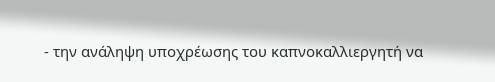- την ανάληψη υποχρέωσης του καπνοκαλλιεργητή να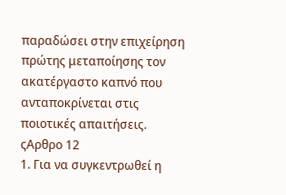παραδώσει στην επιχείρηση πρώτης μεταποίησης τον ακατέργαστο καπνό που ανταποκρίνεται στις ποιοτικές απαιτήσεις.
ςΑρθρο 12
1. Για να συγκεντρωθεί η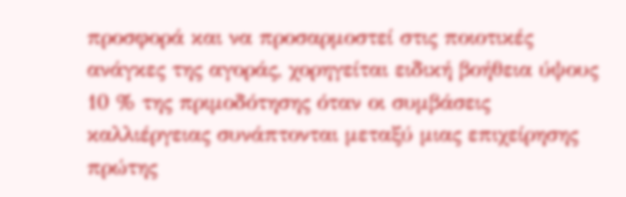προσφορά και να προσαρμοστεί στις ποιοτικές ανάγκες της αγοράς, χορηγείται ειδική βοήθεια ύψους 10 % της πριμοδότησης όταν οι συμβάσεις καλλιέργειας συνάπτονται μεταξύ μιας επιχείρησης πρώτης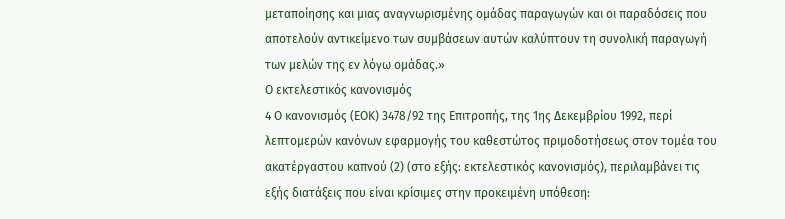μεταποίησης και μιας αναγνωρισμένης ομάδας παραγωγών και οι παραδόσεις που αποτελούν αντικείμενο των συμβάσεων αυτών καλύπτουν τη συνολική παραγωγή των μελών της εν λόγω ομάδας.»
Ο εκτελεστικός κανονισμός
4 Ο κανονισμός (ΕΟΚ) 3478/92 της Επιτροπής, της 1ης Δεκεμβρίου 1992, περί λεπτομερών κανόνων εφαρμογής του καθεστώτος πριμοδοτήσεως στον τομέα του ακατέργαστου καπνού (2) (στο εξής: εκτελεστικός κανονισμός), περιλαμβάνει τις εξής διατάξεις που είναι κρίσιμες στην προκειμένη υπόθεση: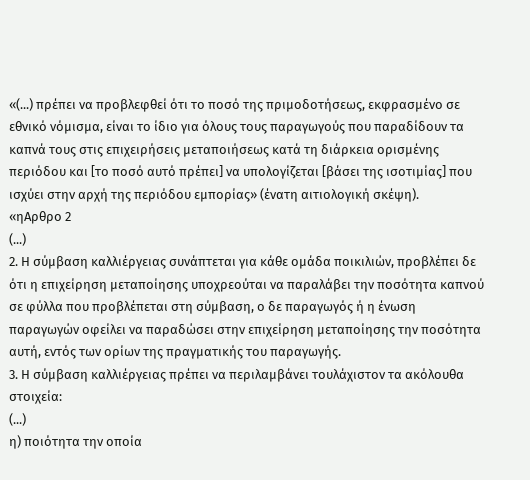«(...) πρέπει να προβλεφθεί ότι το ποσό της πριμοδοτήσεως, εκφρασμένο σε εθνικό νόμισμα, είναι το ίδιο για όλους τους παραγωγούς που παραδίδουν τα καπνά τους στις επιχειρήσεις μεταποιήσεως κατά τη διάρκεια ορισμένης περιόδου και [το ποσό αυτό πρέπει] να υπολογίζεται [βάσει της ισοτιμίας] που ισχύει στην αρχή της περιόδου εμπορίας» (ένατη αιτιολογική σκέψη).
«ηΑρθρο 2
(...)
2. Η σύμβαση καλλιέργειας συνάπτεται για κάθε ομάδα ποικιλιών, προβλέπει δε ότι η επιχείρηση μεταποίησης υποχρεούται να παραλάβει την ποσότητα καπνού σε φύλλα που προβλέπεται στη σύμβαση, ο δε παραγωγός ή η ένωση παραγωγών οφείλει να παραδώσει στην επιχείρηση μεταποίησης την ποσότητα αυτή, εντός των ορίων της πραγματικής του παραγωγής.
3. Η σύμβαση καλλιέργειας πρέπει να περιλαμβάνει τουλάχιστον τα ακόλουθα στοιχεία:
(...)
η) ποιότητα την οποία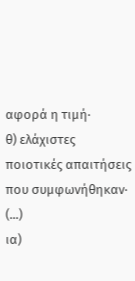αφορά η τιμή·
θ) ελάχιστες ποιοτικές απαιτήσεις που συμφωνήθηκαν·
(...)
ια)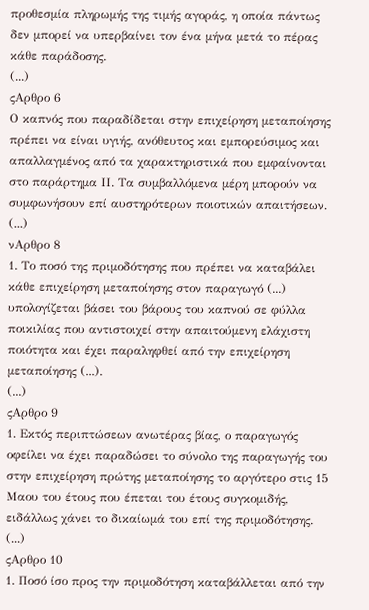προθεσμία πληρωμής της τιμής αγοράς, η οποία πάντως δεν μπορεί να υπερβαίνει τον ένα μήνα μετά το πέρας κάθε παράδοσης.
(...)
ςΑρθρο 6
Ο καπνός που παραδίδεται στην επιχείρηση μεταποίησης πρέπει να είναι υγιής, ανόθευτος και εμπορεύσιμος και απαλλαγμένος από τα χαρακτηριστικά που εμφαίνονται στο παράρτημα ΙΙ. Τα συμβαλλόμενα μέρη μπορούν να συμφωνήσουν επί αυστηρότερων ποιοτικών απαιτήσεων.
(...)
νΑρθρο 8
1. Το ποσό της πριμοδότησης που πρέπει να καταβάλει κάθε επιχείρηση μεταποίησης στον παραγωγό (...) υπολογίζεται βάσει του βάρους του καπνού σε φύλλα ποικιλίας που αντιστοιχεί στην απαιτούμενη ελάχιστη ποιότητα και έχει παραληφθεί από την επιχείρηση μεταποίησης (...).
(...)
ςΑρθρο 9
1. Εκτός περιπτώσεων ανωτέρας βίας, ο παραγωγός οφείλει να έχει παραδώσει το σύνολο της παραγωγής του στην επιχείρηση πρώτης μεταποίησης το αργότερο στις 15 Μαου του έτους που έπεται του έτους συγκομιδής, ειδάλλως χάνει το δικαίωμά του επί της πριμοδότησης.
(...)
ςΑρθρο 10
1. Ποσό ίσο προς την πριμοδότηση καταβάλλεται από την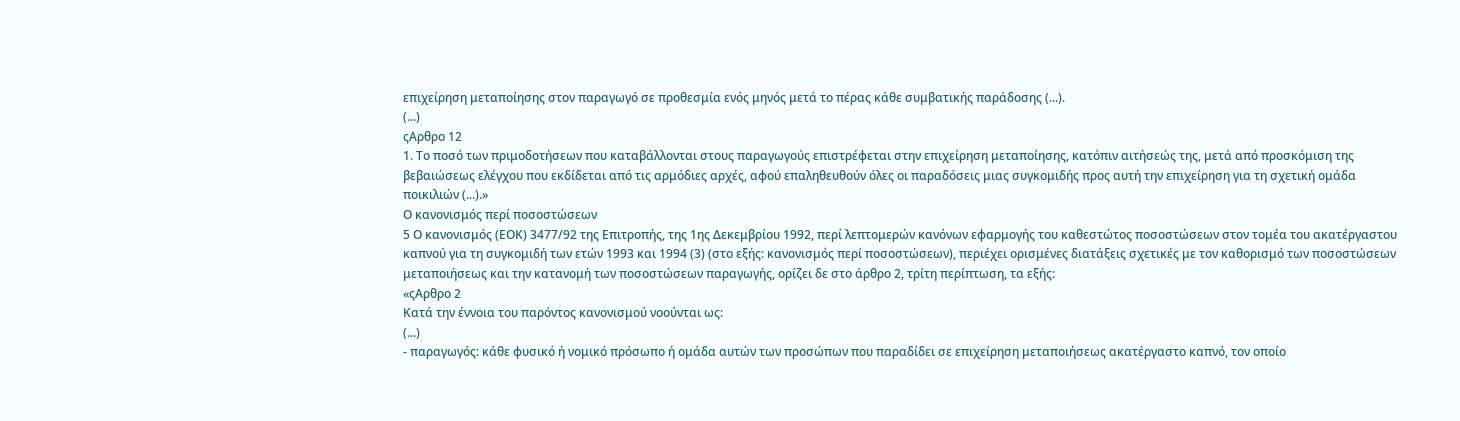επιχείρηση μεταποίησης στον παραγωγό σε προθεσμία ενός μηνός μετά το πέρας κάθε συμβατικής παράδοσης (...).
(...)
ςΑρθρο 12
1. Το ποσό των πριμοδοτήσεων που καταβάλλονται στους παραγωγούς επιστρέφεται στην επιχείρηση μεταποίησης, κατόπιν αιτήσεώς της, μετά από προσκόμιση της βεβαιώσεως ελέγχου που εκδίδεται από τις αρμόδιες αρχές, αφού επαληθευθούν όλες οι παραδόσεις μιας συγκομιδής προς αυτή την επιχείρηση για τη σχετική ομάδα ποικιλιών (...).»
Ο κανονισμός περί ποσοστώσεων
5 Ο κανονισμός (ΕΟΚ) 3477/92 της Επιτροπής, της 1ης Δεκεμβρίου 1992, περί λεπτομερών κανόνων εφαρμογής του καθεστώτος ποσοστώσεων στον τομέα του ακατέργαστου καπνού για τη συγκομιδή των ετών 1993 και 1994 (3) (στο εξής: κανονισμός περί ποσοστώσεων), περιέχει ορισμένες διατάξεις σχετικές με τον καθορισμό των ποσοστώσεων μεταποιήσεως και την κατανομή των ποσοστώσεων παραγωγής, ορίζει δε στο άρθρο 2, τρίτη περίπτωση, τα εξής:
«ςΑρθρο 2
Κατά την έννοια του παρόντος κανονισμού νοούνται ως:
(...)
- παραγωγός: κάθε φυσικό ή νομικό πρόσωπο ή ομάδα αυτών των προσώπων που παραδίδει σε επιχείρηση μεταποιήσεως ακατέργαστο καπνό, τον οποίο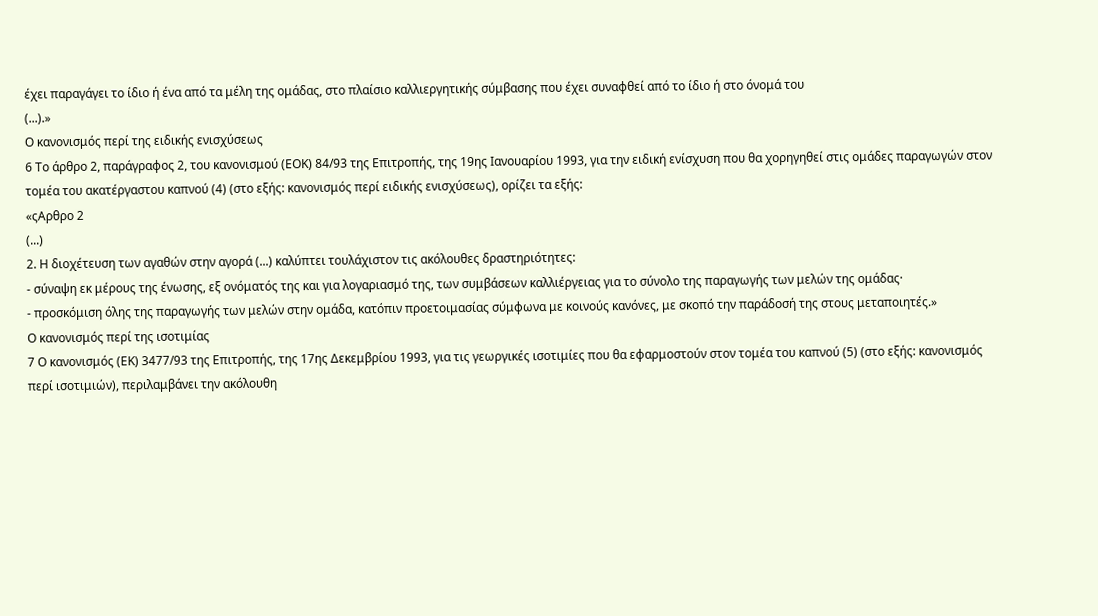έχει παραγάγει το ίδιο ή ένα από τα μέλη της ομάδας, στο πλαίσιο καλλιεργητικής σύμβασης που έχει συναφθεί από το ίδιο ή στο όνομά του
(...).»
Ο κανονισμός περί της ειδικής ενισχύσεως
6 Το άρθρο 2, παράγραφος 2, του κανονισμού (ΕΟΚ) 84/93 της Επιτροπής, της 19ης Ιανουαρίου 1993, για την ειδική ενίσχυση που θα χορηγηθεί στις ομάδες παραγωγών στον τομέα του ακατέργαστου καπνού (4) (στο εξής: κανονισμός περί ειδικής ενισχύσεως), ορίζει τα εξής:
«ςΑρθρο 2
(...)
2. Η διοχέτευση των αγαθών στην αγορά (...) καλύπτει τουλάχιστον τις ακόλουθες δραστηριότητες:
- σύναψη εκ μέρους της ένωσης, εξ ονόματός της και για λογαριασμό της, των συμβάσεων καλλιέργειας για το σύνολο της παραγωγής των μελών της ομάδας·
- προσκόμιση όλης της παραγωγής των μελών στην ομάδα, κατόπιν προετοιμασίας σύμφωνα με κοινούς κανόνες, με σκοπό την παράδοσή της στους μεταποιητές.»
Ο κανονισμός περί της ισοτιμίας
7 Ο κανονισμός (ΕΚ) 3477/93 της Επιτροπής, της 17ης Δεκεμβρίου 1993, για τις γεωργικές ισοτιμίες που θα εφαρμοστούν στον τομέα του καπνού (5) (στο εξής: κανονισμός περί ισοτιμιών), περιλαμβάνει την ακόλουθη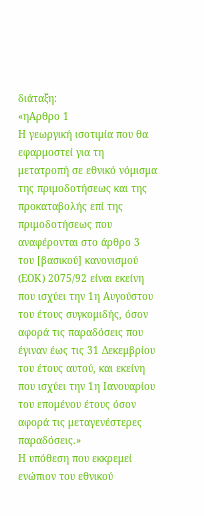διάταξη:
«ηΑρθρο 1
Η γεωργική ισοτιμία που θα εφαρμοστεί για τη μετατροπή σε εθνικό νόμισμα της πριμοδοτήσεως και της προκαταβολής επί της πριμοδοτήσεως που αναφέρονται στο άρθρο 3 του [βασικού] κανονισμού (ΕΟΚ) 2075/92 είναι εκείνη που ισχύει την 1η Αυγούστου του έτους συγκομιδής, όσον αφορά τις παραδόσεις που έγιναν έως τις 31 Δεκεμβρίου του έτους αυτού, και εκείνη που ισχύει την 1η Ιανουαρίου του επομένου έτους όσον αφορά τις μεταγενέστερες παραδόσεις.»
Η υπόθεση που εκκρεμεί ενώπιον του εθνικού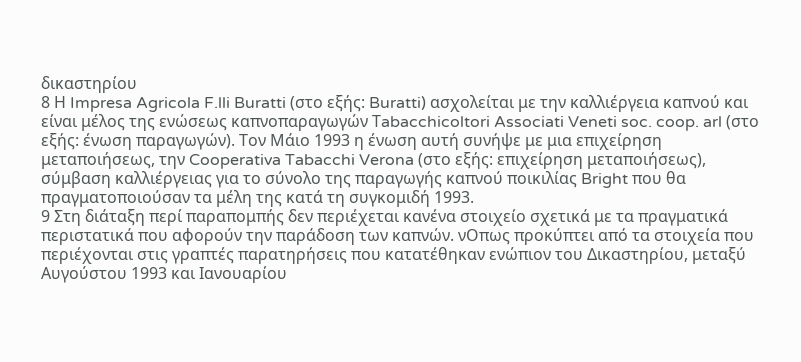δικαστηρίου
8 Η Impresa Agricola F.lli Buratti (στο εξής: Buratti) ασχολείται με την καλλιέργεια καπνού και είναι μέλος της ενώσεως καπνοπαραγωγών Τabacchicoltori Associati Veneti soc. coop. arl (στο εξής: ένωση παραγωγών). Toν Μάιο 1993 η ένωση αυτή συνήψε με μια επιχείρηση μεταποιήσεως, την Cooperativa Tabacchi Verona (στο εξής: επιχείρηση μεταποιήσεως), σύμβαση καλλιέργειας για το σύνολο της παραγωγής καπνού ποικιλίας Bright που θα πραγματοποιούσαν τα μέλη της κατά τη συγκομιδή 1993.
9 Στη διάταξη περί παραπομπής δεν περιέχεται κανένα στοιχείο σχετικά με τα πραγματικά περιστατικά που αφορούν την παράδοση των καπνών. νΟπως προκύπτει από τα στοιχεία που περιέχονται στις γραπτές παρατηρήσεις που κατατέθηκαν ενώπιον του Δικαστηρίου, μεταξύ Αυγούστου 1993 και Ιανουαρίου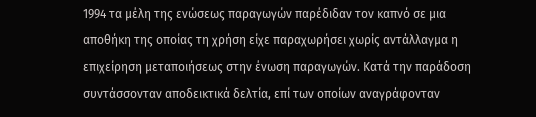1994 τα μέλη της ενώσεως παραγωγών παρέδιδαν τον καπνό σε μια αποθήκη της οποίας τη χρήση είχε παραχωρήσει χωρίς αντάλλαγμα η επιχείρηση μεταποιήσεως στην ένωση παραγωγών. Κατά την παράδοση συντάσσονταν αποδεικτικά δελτία, επί των οποίων αναγράφονταν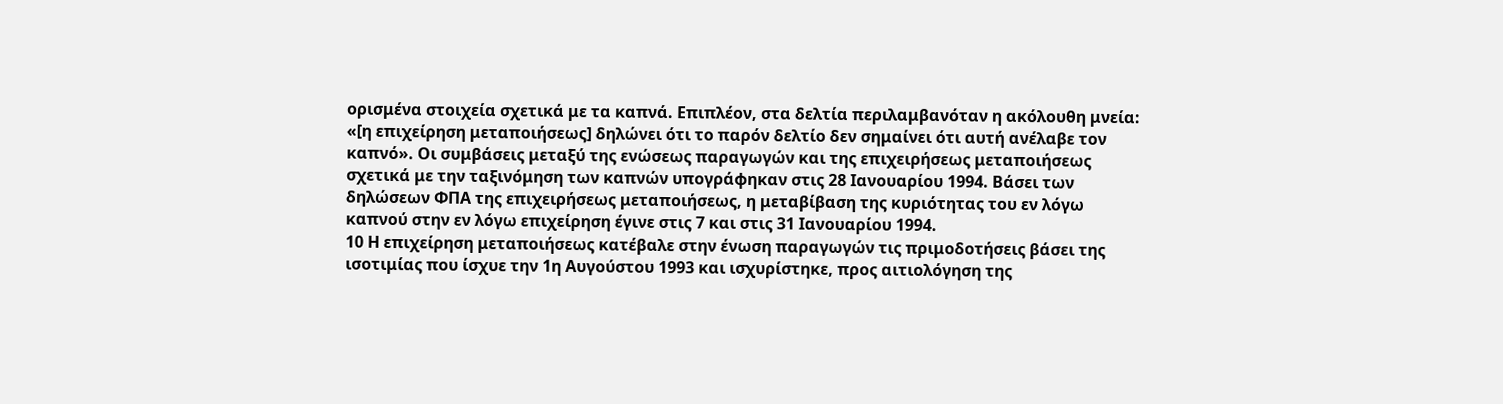ορισμένα στοιχεία σχετικά με τα καπνά. Επιπλέον, στα δελτία περιλαμβανόταν η ακόλουθη μνεία: «[η επιχείρηση μεταποιήσεως] δηλώνει ότι το παρόν δελτίο δεν σημαίνει ότι αυτή ανέλαβε τον καπνό». Οι συμβάσεις μεταξύ της ενώσεως παραγωγών και της επιχειρήσεως μεταποιήσεως σχετικά με την ταξινόμηση των καπνών υπογράφηκαν στις 28 Ιανουαρίου 1994. Βάσει των δηλώσεων ΦΠΑ της επιχειρήσεως μεταποιήσεως, η μεταβίβαση της κυριότητας του εν λόγω καπνού στην εν λόγω επιχείρηση έγινε στις 7 και στις 31 Ιανουαρίου 1994.
10 Η επιχείρηση μεταποιήσεως κατέβαλε στην ένωση παραγωγών τις πριμοδοτήσεις βάσει της ισοτιμίας που ίσχυε την 1η Αυγούστου 1993 και ισχυρίστηκε, προς αιτιολόγηση της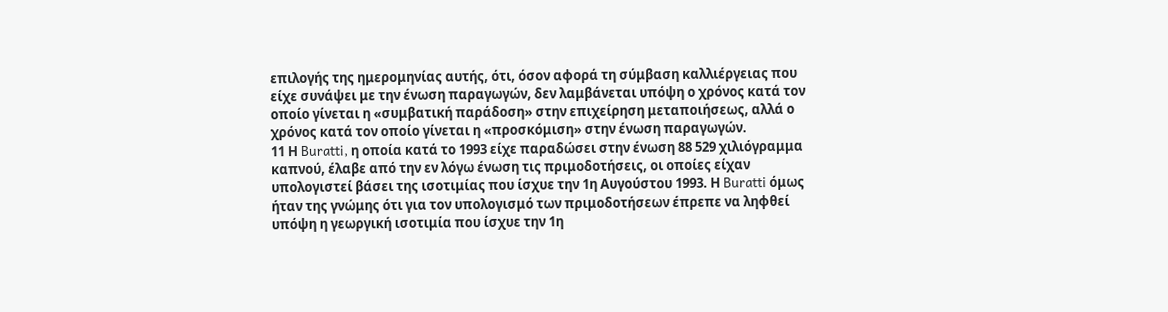επιλογής της ημερομηνίας αυτής, ότι, όσον αφορά τη σύμβαση καλλιέργειας που είχε συνάψει με την ένωση παραγωγών, δεν λαμβάνεται υπόψη ο χρόνος κατά τον οποίο γίνεται η «συμβατική παράδοση» στην επιχείρηση μεταποιήσεως, αλλά ο χρόνος κατά τον οποίο γίνεται η «προσκόμιση» στην ένωση παραγωγών.
11 Η Buratti, η οποία κατά το 1993 είχε παραδώσει στην ένωση 88 529 χιλιόγραμμα καπνού, έλαβε από την εν λόγω ένωση τις πριμοδοτήσεις, οι οποίες είχαν υπολογιστεί βάσει της ισοτιμίας που ίσχυε την 1η Αυγούστου 1993. Η Buratti όμως ήταν της γνώμης ότι για τον υπολογισμό των πριμοδοτήσεων έπρεπε να ληφθεί υπόψη η γεωργική ισοτιμία που ίσχυε την 1η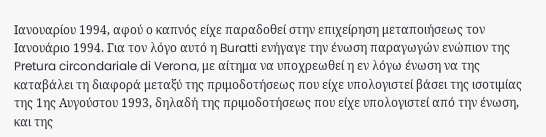Ιανουαρίου 1994, αφού ο καπνός είχε παραδοθεί στην επιχείρηση μεταποιήσεως τον Ιανουάριο 1994. Για τον λόγο αυτό η Buratti ενήγαγε την ένωση παραγωγών ενώπιον της Pretura circondariale di Verona, με αίτημα να υποχρεωθεί η εν λόγω ένωση να της καταβάλει τη διαφορά μεταξύ της πριμοδοτήσεως που είχε υπολογιστεί βάσει της ισοτιμίας της 1ης Αυγούστου 1993, δηλαδή της πριμοδοτήσεως που είχε υπολογιστεί από την ένωση, και της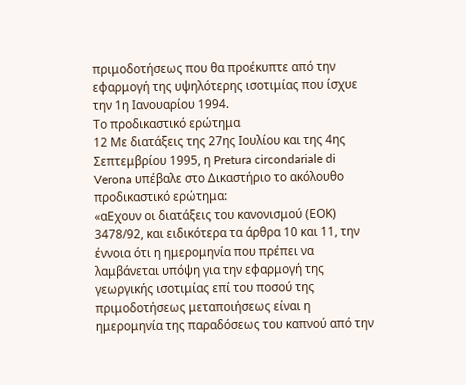πριμοδοτήσεως που θα προέκυπτε από την εφαρμογή της υψηλότερης ισοτιμίας που ίσχυε την 1η Ιανουαρίου 1994.
Το προδικαστικό ερώτημα
12 Με διατάξεις της 27ης Ιουλίου και της 4ης Σεπτεμβρίου 1995, η Pretura circondariale di Verona υπέβαλε στο Δικαστήριο το ακόλουθο προδικαστικό ερώτημα:
«αΕχουν οι διατάξεις του κανονισμού (ΕΟΚ) 3478/92, και ειδικότερα τα άρθρα 10 και 11, την έννοια ότι η ημερομηνία που πρέπει να λαμβάνεται υπόψη για την εφαρμογή της γεωργικής ισοτιμίας επί του ποσού της πριμοδοτήσεως μεταποιήσεως είναι η ημερομηνία της παραδόσεως του καπνού από την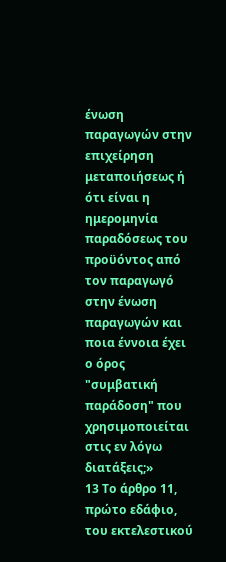ένωση παραγωγών στην επιχείρηση μεταποιήσεως ή ότι είναι η ημερομηνία παραδόσεως του προϋόντος από τον παραγωγό στην ένωση παραγωγών και ποια έννοια έχει ο όρος "συμβατική παράδοση" που χρησιμοποιείται στις εν λόγω διατάξεις;»
13 Το άρθρο 11, πρώτο εδάφιο, του εκτελεστικού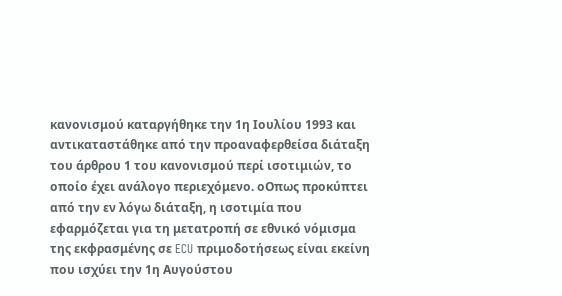κανονισμού καταργήθηκε την 1η Ιουλίου 1993 και αντικαταστάθηκε από την προαναφερθείσα διάταξη του άρθρου 1 του κανονισμού περί ισοτιμιών, το οποίο έχει ανάλογο περιεχόμενο. οΟπως προκύπτει από την εν λόγω διάταξη, η ισοτιμία που εφαρμόζεται για τη μετατροπή σε εθνικό νόμισμα της εκφρασμένης σε ECU πριμοδοτήσεως είναι εκείνη που ισχύει την 1η Αυγούστου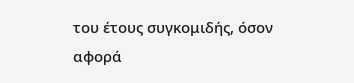του έτους συγκομιδής, όσον αφορά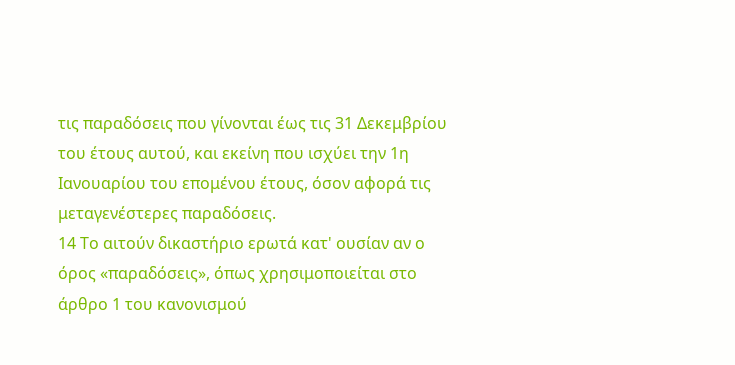τις παραδόσεις που γίνονται έως τις 31 Δεκεμβρίου του έτους αυτού, και εκείνη που ισχύει την 1η Ιανουαρίου του επομένου έτους, όσον αφορά τις μεταγενέστερες παραδόσεις.
14 Το αιτούν δικαστήριο ερωτά κατ' ουσίαν αν ο όρος «παραδόσεις», όπως χρησιμοποιείται στο άρθρο 1 του κανονισμού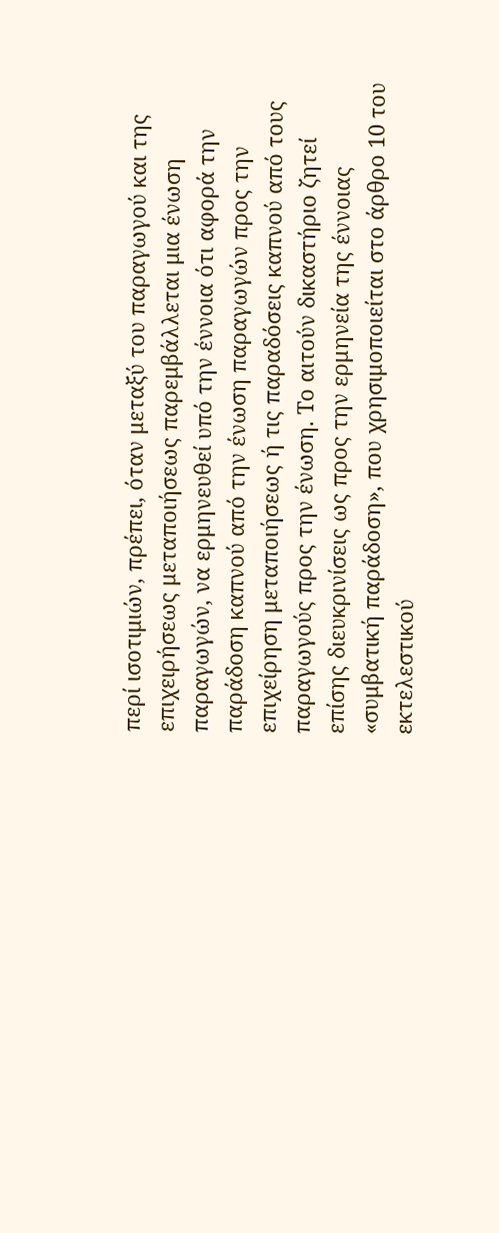περί ισοτιμιών, πρέπει, όταν μεταξύ του παραγωγού και της επιχειρήσεως μεταποιήσεως παρεμβάλλεται μια ένωση παραγωγών, να ερμηνευθεί υπό την έννοια ότι αφορά την παράδοση καπνού από την ένωση παραγωγών προς την επιχείρηση μεταποιήσεως ή τις παραδόσεις καπνού από τους παραγωγούς προς την ένωση. Το αιτούν δικαστήριο ζητεί επίσης διευκρινίσεις ως προς την ερμηνεία της έννοιας «συμβατική παράδοση», που χρησιμοποιείται στο άρθρο 10 του εκτελεστικού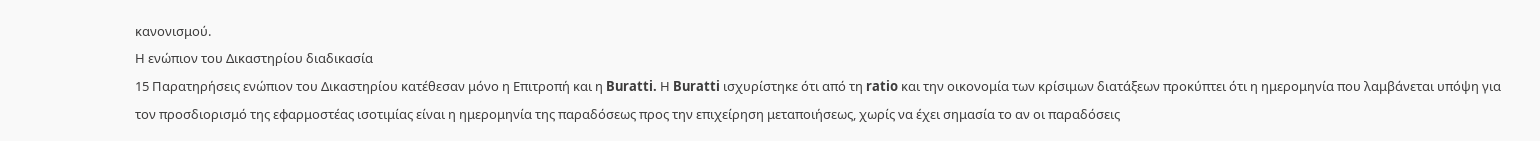κανονισμού.
Η ενώπιον του Δικαστηρίου διαδικασία
15 Παρατηρήσεις ενώπιον του Δικαστηρίου κατέθεσαν μόνο η Επιτροπή και η Buratti. Η Buratti ισχυρίστηκε ότι από τη ratio και την οικονομία των κρίσιμων διατάξεων προκύπτει ότι η ημερομηνία που λαμβάνεται υπόψη για τον προσδιορισμό της εφαρμοστέας ισοτιμίας είναι η ημερομηνία της παραδόσεως προς την επιχείρηση μεταποιήσεως, χωρίς να έχει σημασία το αν οι παραδόσεις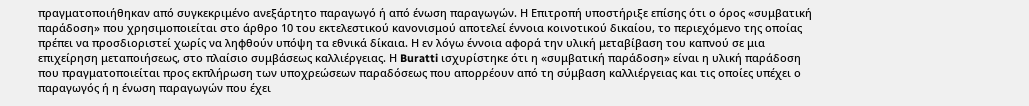πραγματοποιήθηκαν από συγκεκριμένο ανεξάρτητο παραγωγό ή από ένωση παραγωγών. Η Επιτροπή υποστήριξε επίσης ότι ο όρος «συμβατική παράδοση» που χρησιμοποιείται στο άρθρο 10 του εκτελεστικού κανονισμού αποτελεί έννοια κοινοτικού δικαίου, το περιεχόμενο της οποίας πρέπει να προσδιοριστεί χωρίς να ληφθούν υπόψη τα εθνικά δίκαια. Η εν λόγω έννοια αφορά την υλική μεταβίβαση του καπνού σε μια επιχείρηση μεταποιήσεως, στο πλαίσιο συμβάσεως καλλιέργειας. Η Buratti ισχυρίστηκε ότι η «συμβατική παράδοση» είναι η υλική παράδοση που πραγματοποιείται προς εκπλήρωση των υποχρεώσεων παραδόσεως που απορρέουν από τη σύμβαση καλλιέργειας και τις οποίες υπέχει ο παραγωγός ή η ένωση παραγωγών που έχει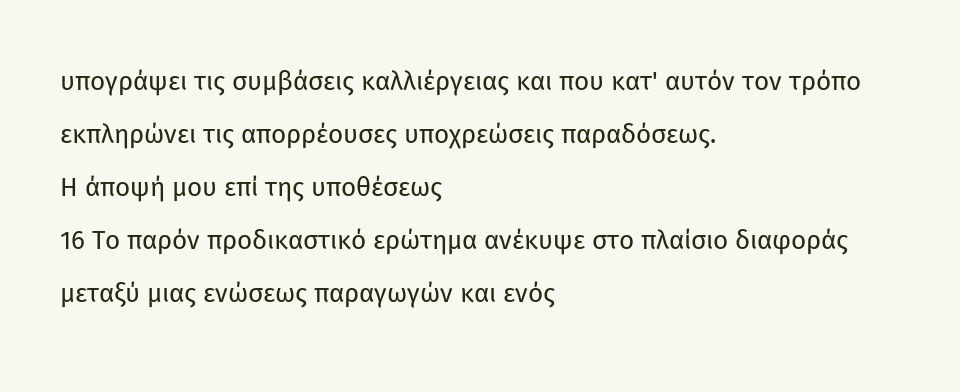υπογράψει τις συμβάσεις καλλιέργειας και που κατ' αυτόν τον τρόπο εκπληρώνει τις απορρέουσες υποχρεώσεις παραδόσεως.
Η άποψή μου επί της υποθέσεως
16 Το παρόν προδικαστικό ερώτημα ανέκυψε στο πλαίσιο διαφοράς μεταξύ μιας ενώσεως παραγωγών και ενός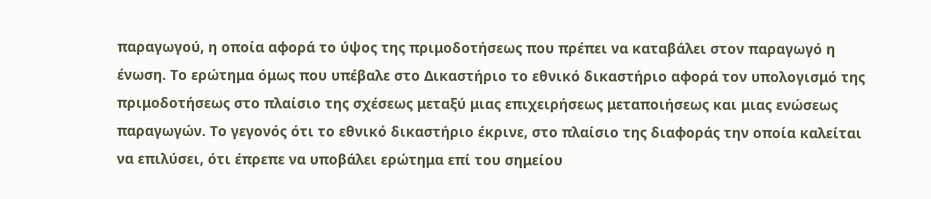παραγωγού, η οποία αφορά το ύψος της πριμοδοτήσεως που πρέπει να καταβάλει στον παραγωγό η ένωση. Το ερώτημα όμως που υπέβαλε στο Δικαστήριο το εθνικό δικαστήριο αφορά τον υπολογισμό της πριμοδοτήσεως στο πλαίσιο της σχέσεως μεταξύ μιας επιχειρήσεως μεταποιήσεως και μιας ενώσεως παραγωγών. Το γεγονός ότι το εθνικό δικαστήριο έκρινε, στο πλαίσιο της διαφοράς την οποία καλείται να επιλύσει, ότι έπρεπε να υποβάλει ερώτημα επί του σημείου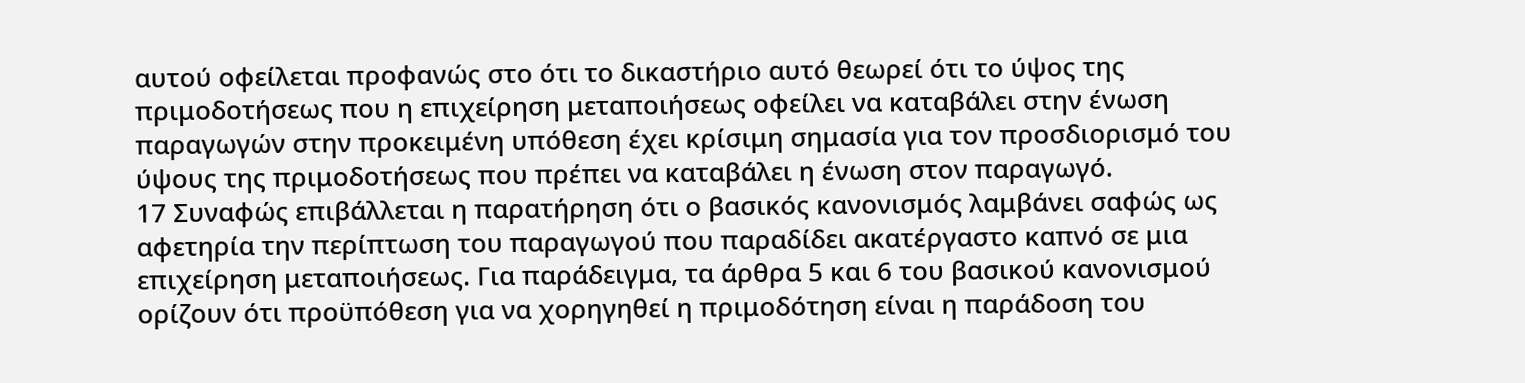αυτού οφείλεται προφανώς στο ότι το δικαστήριο αυτό θεωρεί ότι το ύψος της πριμοδοτήσεως που η επιχείρηση μεταποιήσεως οφείλει να καταβάλει στην ένωση παραγωγών στην προκειμένη υπόθεση έχει κρίσιμη σημασία για τον προσδιορισμό του ύψους της πριμοδοτήσεως που πρέπει να καταβάλει η ένωση στον παραγωγό.
17 Συναφώς επιβάλλεται η παρατήρηση ότι ο βασικός κανονισμός λαμβάνει σαφώς ως αφετηρία την περίπτωση του παραγωγού που παραδίδει ακατέργαστο καπνό σε μια επιχείρηση μεταποιήσεως. Για παράδειγμα, τα άρθρα 5 και 6 του βασικού κανονισμού ορίζουν ότι προϋπόθεση για να χορηγηθεί η πριμοδότηση είναι η παράδοση του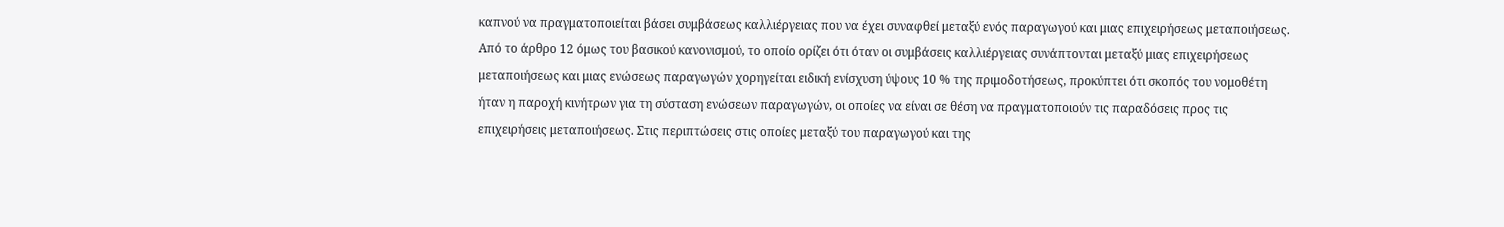καπνού να πραγματοποιείται βάσει συμβάσεως καλλιέργειας που να έχει συναφθεί μεταξύ ενός παραγωγού και μιας επιχειρήσεως μεταποιήσεως. Από το άρθρο 12 όμως του βασικού κανονισμού, το οποίο ορίζει ότι όταν οι συμβάσεις καλλιέργειας συνάπτονται μεταξύ μιας επιχειρήσεως μεταποιήσεως και μιας ενώσεως παραγωγών χορηγείται ειδική ενίσχυση ύψους 10 % της πριμοδοτήσεως, προκύπτει ότι σκοπός του νομοθέτη ήταν η παροχή κινήτρων για τη σύσταση ενώσεων παραγωγών, οι οποίες να είναι σε θέση να πραγματοποιούν τις παραδόσεις προς τις επιχειρήσεις μεταποιήσεως. Στις περιπτώσεις στις οποίες μεταξύ του παραγωγού και της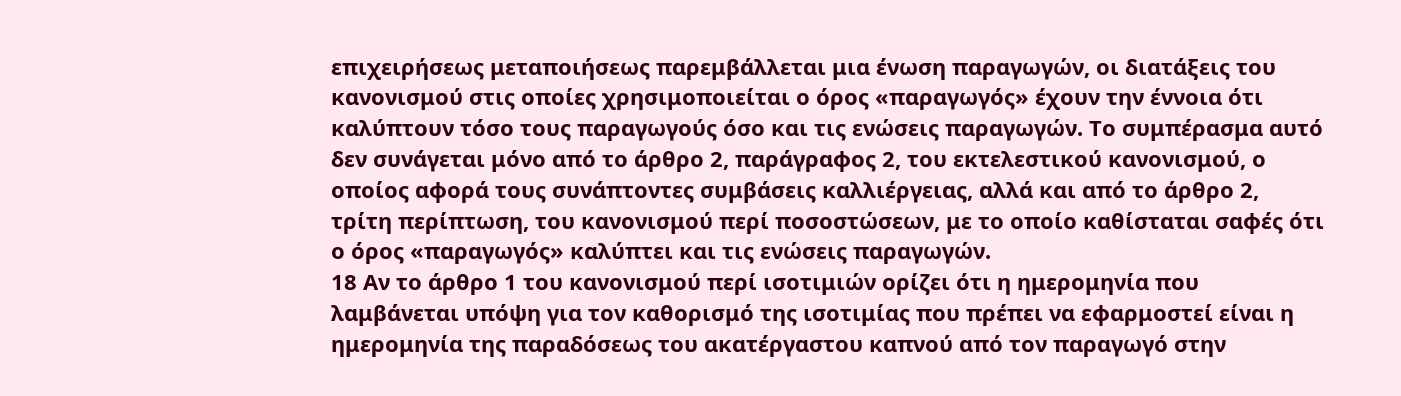επιχειρήσεως μεταποιήσεως παρεμβάλλεται μια ένωση παραγωγών, οι διατάξεις του κανονισμού στις οποίες χρησιμοποιείται ο όρος «παραγωγός» έχουν την έννοια ότι καλύπτουν τόσο τους παραγωγούς όσο και τις ενώσεις παραγωγών. Το συμπέρασμα αυτό δεν συνάγεται μόνο από το άρθρο 2, παράγραφος 2, του εκτελεστικού κανονισμού, ο οποίος αφορά τους συνάπτοντες συμβάσεις καλλιέργειας, αλλά και από το άρθρο 2, τρίτη περίπτωση, του κανονισμού περί ποσοστώσεων, με το οποίο καθίσταται σαφές ότι ο όρος «παραγωγός» καλύπτει και τις ενώσεις παραγωγών.
18 Αν το άρθρο 1 του κανονισμού περί ισοτιμιών ορίζει ότι η ημερομηνία που λαμβάνεται υπόψη για τον καθορισμό της ισοτιμίας που πρέπει να εφαρμοστεί είναι η ημερομηνία της παραδόσεως του ακατέργαστου καπνού από τον παραγωγό στην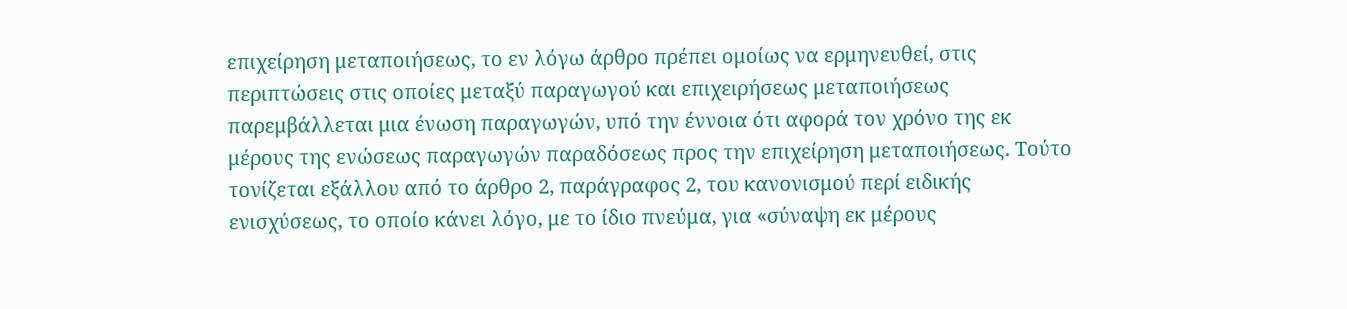επιχείρηση μεταποιήσεως, το εν λόγω άρθρο πρέπει ομοίως να ερμηνευθεί, στις περιπτώσεις στις οποίες μεταξύ παραγωγού και επιχειρήσεως μεταποιήσεως παρεμβάλλεται μια ένωση παραγωγών, υπό την έννοια ότι αφορά τον χρόνο της εκ μέρους της ενώσεως παραγωγών παραδόσεως προς την επιχείρηση μεταποιήσεως. Τούτο τονίζεται εξάλλου από το άρθρο 2, παράγραφος 2, του κανονισμού περί ειδικής ενισχύσεως, το οποίο κάνει λόγο, με το ίδιο πνεύμα, για «σύναψη εκ μέρους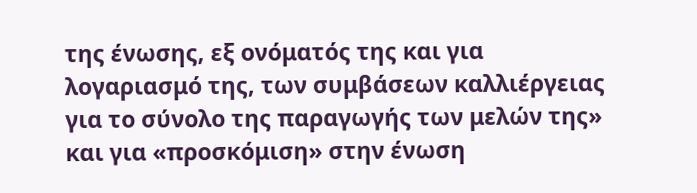της ένωσης, εξ ονόματός της και για λογαριασμό της, των συμβάσεων καλλιέργειας για το σύνολο της παραγωγής των μελών της» και για «προσκόμιση» στην ένωση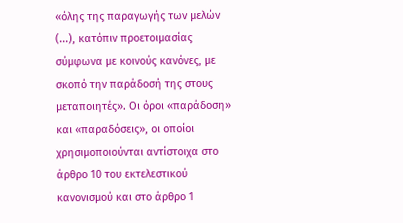«όλης της παραγωγής των μελών (...), κατόπιν προετοιμασίας σύμφωνα με κοινούς κανόνες, με σκοπό την παράδοσή της στους μεταποιητές». Οι όροι «παράδοση» και «παραδόσεις», οι οποίοι χρησιμοποιούνται αντίστοιχα στο άρθρο 10 του εκτελεστικού κανονισμού και στο άρθρο 1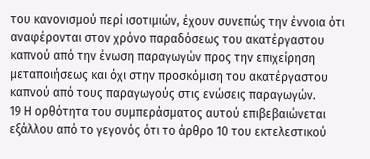του κανονισμού περί ισοτιμιών, έχουν συνεπώς την έννοια ότι αναφέρονται στον χρόνο παραδόσεως του ακατέργαστου καπνού από την ένωση παραγωγών προς την επιχείρηση μεταποιήσεως και όχι στην προσκόμιση του ακατέργαστου καπνού από τους παραγωγούς στις ενώσεις παραγωγών.
19 Η ορθότητα του συμπεράσματος αυτού επιβεβαιώνεται εξάλλου από το γεγονός ότι το άρθρο 10 του εκτελεστικού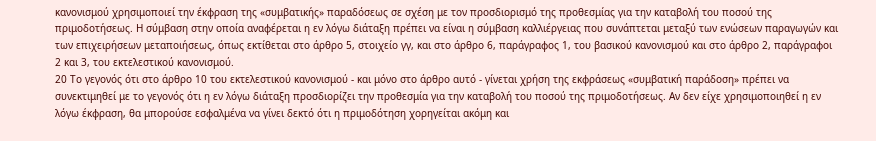κανονισμού χρησιμοποιεί την έκφραση της «συμβατικής» παραδόσεως σε σχέση με τον προσδιορισμό της προθεσμίας για την καταβολή του ποσού της πριμοδοτήσεως. Η σύμβαση στην οποία αναφέρεται η εν λόγω διάταξη πρέπει να είναι η σύμβαση καλλιέργειας που συνάπτεται μεταξύ των ενώσεων παραγωγών και των επιχειρήσεων μεταποιήσεως, όπως εκτίθεται στο άρθρο 5, στοιχείο γγ, και στο άρθρο 6, παράγραφος 1, του βασικού κανονισμού και στο άρθρο 2, παράγραφοι 2 και 3, του εκτελεστικού κανονισμού.
20 Το γεγονός ότι στο άρθρο 10 του εκτελεστικού κανονισμού - και μόνο στο άρθρο αυτό - γίνεται χρήση της εκφράσεως «συμβατική παράδοση» πρέπει να συνεκτιμηθεί με το γεγονός ότι η εν λόγω διάταξη προσδιορίζει την προθεσμία για την καταβολή του ποσού της πριμοδοτήσεως. Αν δεν είχε χρησιμοποιηθεί η εν λόγω έκφραση, θα μπορούσε εσφαλμένα να γίνει δεκτό ότι η πριμοδότηση χορηγείται ακόμη και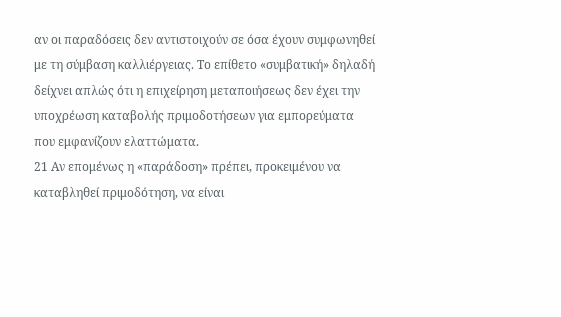αν οι παραδόσεις δεν αντιστοιχούν σε όσα έχουν συμφωνηθεί με τη σύμβαση καλλιέργειας. Το επίθετο «συμβατική» δηλαδή δείχνει απλώς ότι η επιχείρηση μεταποιήσεως δεν έχει την υποχρέωση καταβολής πριμοδοτήσεων για εμπορεύματα που εμφανίζουν ελαττώματα.
21 Αν επομένως η «παράδοση» πρέπει, προκειμένου να καταβληθεί πριμοδότηση, να είναι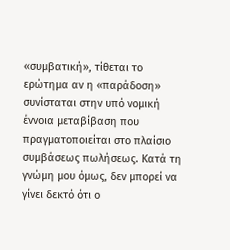«συμβατική», τίθεται το ερώτημα αν η «παράδοση» συνίσταται στην υπό νομική έννοια μεταβίβαση που πραγματοποιείται στο πλαίσιο συμβάσεως πωλήσεως. Κατά τη γνώμη μου όμως, δεν μπορεί να γίνει δεκτό ότι ο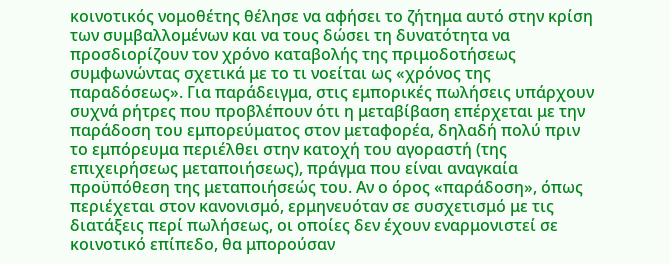κοινοτικός νομοθέτης θέλησε να αφήσει το ζήτημα αυτό στην κρίση των συμβαλλομένων και να τους δώσει τη δυνατότητα να προσδιορίζουν τον χρόνο καταβολής της πριμοδοτήσεως συμφωνώντας σχετικά με το τι νοείται ως «χρόνος της παραδόσεως». Για παράδειγμα, στις εμπορικές πωλήσεις υπάρχουν συχνά ρήτρες που προβλέπουν ότι η μεταβίβαση επέρχεται με την παράδοση του εμπορεύματος στον μεταφορέα, δηλαδή πολύ πριν το εμπόρευμα περιέλθει στην κατοχή του αγοραστή (της επιχειρήσεως μεταποιήσεως), πράγμα που είναι αναγκαία προϋπόθεση της μεταποιήσεώς του. Αν ο όρος «παράδοση», όπως περιέχεται στον κανονισμό, ερμηνευόταν σε συσχετισμό με τις διατάξεις περί πωλήσεως, οι οποίες δεν έχουν εναρμονιστεί σε κοινοτικό επίπεδο, θα μπορούσαν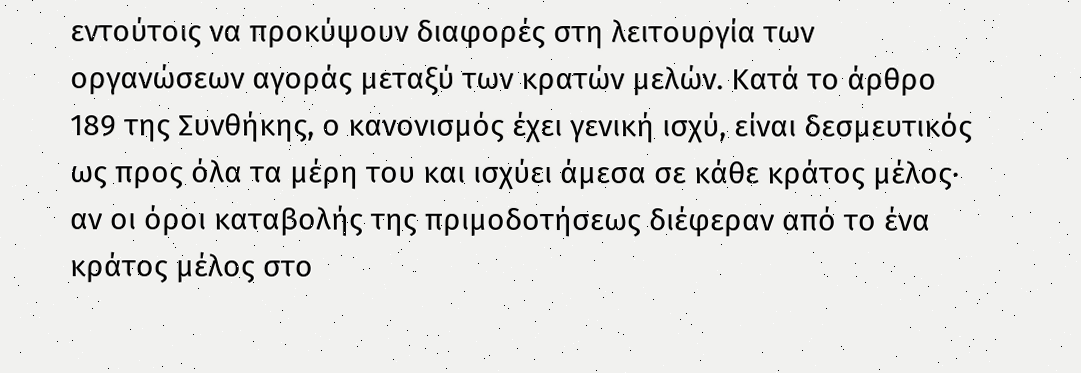εντούτοις να προκύψουν διαφορές στη λειτουργία των οργανώσεων αγοράς μεταξύ των κρατών μελών. Κατά το άρθρο 189 της Συνθήκης, ο κανονισμός έχει γενική ισχύ, είναι δεσμευτικός ως προς όλα τα μέρη του και ισχύει άμεσα σε κάθε κράτος μέλος· αν οι όροι καταβολής της πριμοδοτήσεως διέφεραν από το ένα κράτος μέλος στο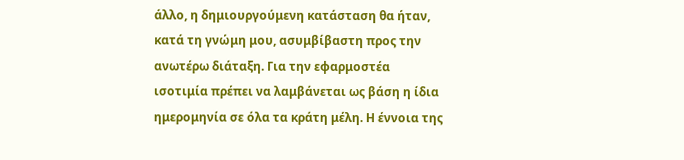άλλο, η δημιουργούμενη κατάσταση θα ήταν, κατά τη γνώμη μου, ασυμβίβαστη προς την ανωτέρω διάταξη. Για την εφαρμοστέα ισοτιμία πρέπει να λαμβάνεται ως βάση η ίδια ημερομηνία σε όλα τα κράτη μέλη. Η έννοια της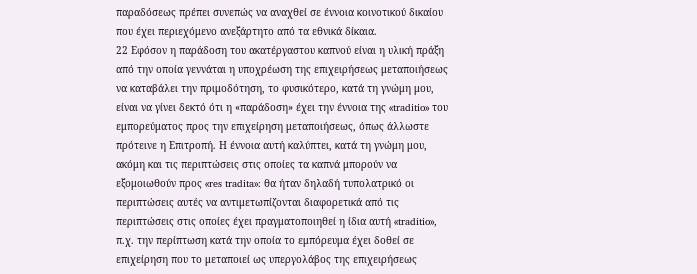παραδόσεως πρέπει συνεπώς να αναχθεί σε έννοια κοινοτικού δικαίου που έχει περιεχόμενο ανεξάρτητο από τα εθνικά δίκαια.
22 Εφόσον η παράδοση του ακατέργαστου καπνού είναι η υλική πράξη από την οποία γεννάται η υποχρέωση της επιχειρήσεως μεταποιήσεως να καταβάλει την πριμοδότηση, το φυσικότερο, κατά τη γνώμη μου, είναι να γίνει δεκτό ότι η «παράδοση» έχει την έννοια της «traditio» του εμπορεύματος προς την επιχείρηση μεταποιήσεως, όπως άλλωστε πρότεινε η Επιτροπή. Η έννοια αυτή καλύπτει, κατά τη γνώμη μου, ακόμη και τις περιπτώσεις στις οποίες τα καπνά μπορούν να εξομοιωθούν προς «res tradita»: θα ήταν δηλαδή τυπολατρικό οι περιπτώσεις αυτές να αντιμετωπίζονται διαφορετικά από τις περιπτώσεις στις οποίες έχει πραγματοποιηθεί η ίδια αυτή «traditio», π.χ. την περίπτωση κατά την οποία το εμπόρευμα έχει δοθεί σε επιχείρηση που το μεταποιεί ως υπεργολάβος της επιχειρήσεως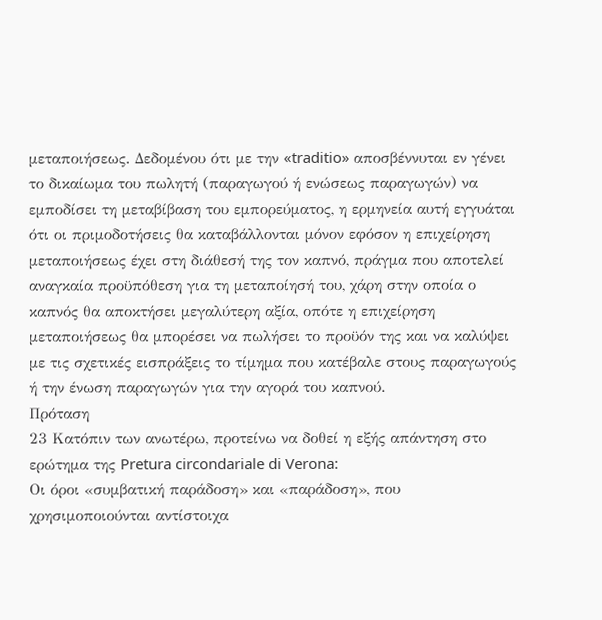μεταποιήσεως. Δεδομένου ότι με την «traditio» αποσβέννυται εν γένει το δικαίωμα του πωλητή (παραγωγού ή ενώσεως παραγωγών) να εμποδίσει τη μεταβίβαση του εμπορεύματος, η ερμηνεία αυτή εγγυάται ότι οι πριμοδοτήσεις θα καταβάλλονται μόνον εφόσον η επιχείρηση μεταποιήσεως έχει στη διάθεσή της τον καπνό, πράγμα που αποτελεί αναγκαία προϋπόθεση για τη μεταποίησή του, χάρη στην οποία ο καπνός θα αποκτήσει μεγαλύτερη αξία, οπότε η επιχείρηση μεταποιήσεως θα μπορέσει να πωλήσει το προϋόν της και να καλύψει με τις σχετικές εισπράξεις το τίμημα που κατέβαλε στους παραγωγούς ή την ένωση παραγωγών για την αγορά του καπνού.
Πρόταση
23 Κατόπιν των ανωτέρω, προτείνω να δοθεί η εξής απάντηση στο ερώτημα της Pretura circondariale di Verona:
Οι όροι «συμβατική παράδοση» και «παράδοση», που χρησιμοποιούνται αντίστοιχα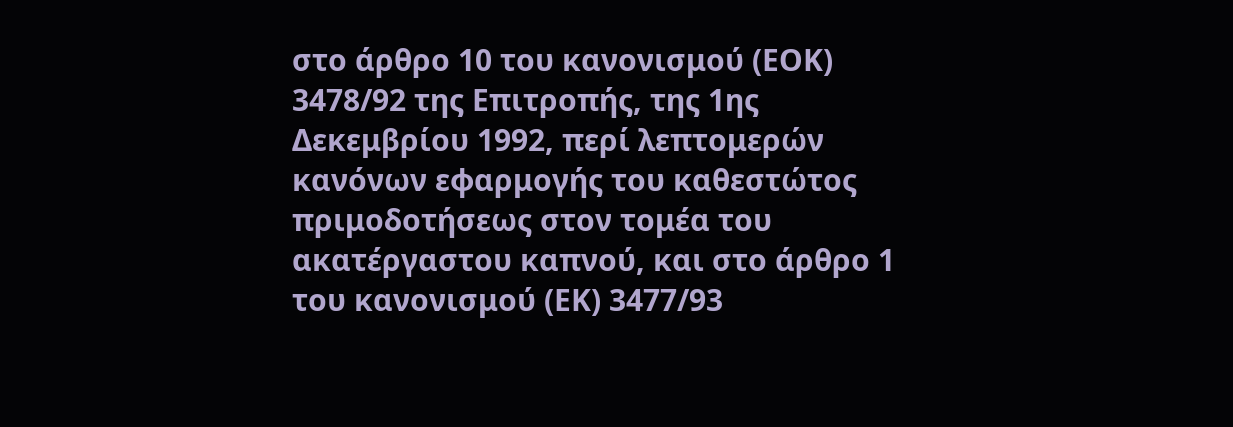στο άρθρο 10 του κανονισμού (ΕΟΚ) 3478/92 της Επιτροπής, της 1ης Δεκεμβρίου 1992, περί λεπτομερών κανόνων εφαρμογής του καθεστώτος πριμοδοτήσεως στον τομέα του ακατέργαστου καπνού, και στο άρθρο 1 του κανονισμού (ΕΚ) 3477/93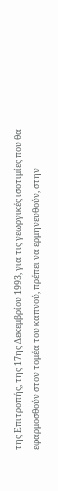της Επιτροπής, της 17ης Δεκεμβρίου 1993, για τις γεωργικές ισοτιμίες που θα εφαρμοσθούν στον τομέα του καπνού, πρέπει να ερμηνευθούν, στην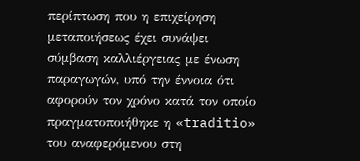περίπτωση που η επιχείρηση μεταποιήσεως έχει συνάψει σύμβαση καλλιέργειας με ένωση παραγωγών, υπό την έννοια ότι αφορούν τον χρόνο κατά τον οποίο πραγματοποιήθηκε η «traditio» του αναφερόμενου στη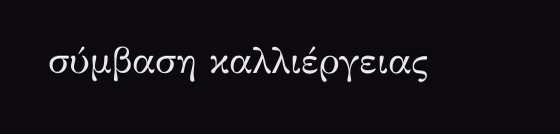σύμβαση καλλιέργειας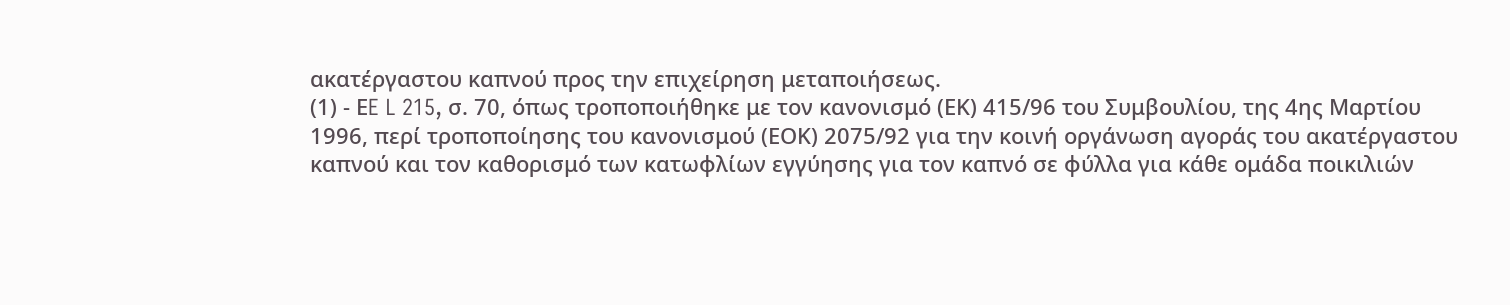ακατέργαστου καπνού προς την επιχείρηση μεταποιήσεως.
(1) - ΕE L 215, σ. 70, όπως τροποποιήθηκε με τον κανονισμό (ΕΚ) 415/96 του Συμβουλίου, της 4ης Μαρτίου 1996, περί τροποποίησης του κανονισμού (ΕΟΚ) 2075/92 για την κοινή οργάνωση αγοράς του ακατέργαστου καπνού και τον καθορισμό των κατωφλίων εγγύησης για τον καπνό σε φύλλα για κάθε ομάδα ποικιλιών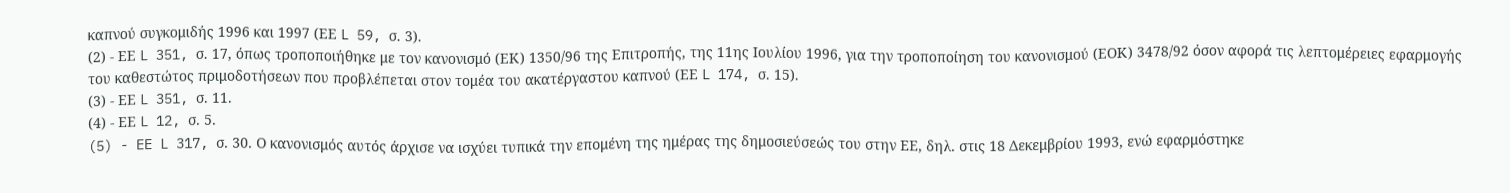καπνού συγκομιδής 1996 και 1997 (ΕΕ L 59, σ. 3).
(2) - ΕΕ L 351, σ. 17, όπως τροποποιήθηκε με τον κανονισμό (ΕΚ) 1350/96 της Επιτροπής, της 11ης Ιουλίου 1996, για την τροποποίηση του κανονισμού (ΕΟΚ) 3478/92 όσον αφορά τις λεπτομέρειες εφαρμογής του καθεστώτος πριμοδοτήσεων που προβλέπεται στον τομέα του ακατέργαστου καπνού (ΕΕ L 174, σ. 15).
(3) - ΕΕ L 351, σ. 11.
(4) - ΕΕ L 12, σ. 5.
(5) - EE L 317, σ. 30. Ο κανονισμός αυτός άρχισε να ισχύει τυπικά την επομένη της ημέρας της δημοσιεύσεώς του στην ΕΕ, δηλ. στις 18 Δεκεμβρίου 1993, ενώ εφαρμόστηκε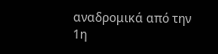αναδρομικά από την 1η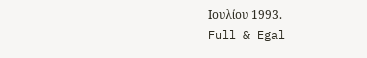Ιουλίου 1993.
Full & Egal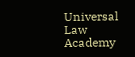Universal Law Academy